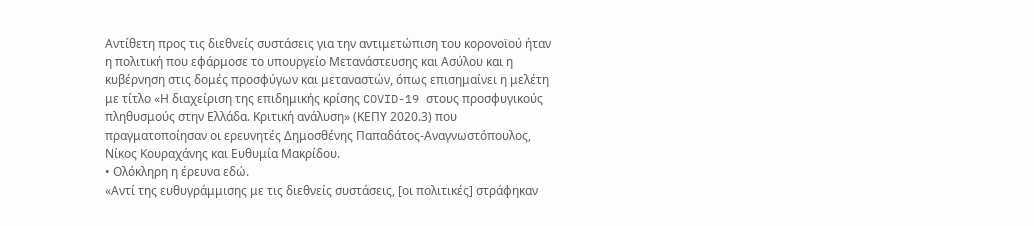Αντίθετη προς τις διεθνείς συστάσεις για την αντιμετώπιση του κορονοϊού ήταν η πολιτική που εφάρμοσε το υπουργείο Μετανάστευσης και Ασύλου και η κυβέρνηση στις δομές προσφύγων και μεταναστών, όπως επισημαίνει η μελέτη με τίτλο «Η διαχείριση της επιδημικής κρίσης COVID-19 στους προσφυγικούς πληθυσμούς στην Ελλάδα. Κριτική ανάλυση» (ΚΕΠΥ 2020.3) που πραγματοποίησαν οι ερευνητές Δημοσθένης Παπαδάτος-Αναγνωστόπουλος, Νίκος Κουραχάνης και Ευθυμία Μακρίδου.
• Ολόκληρη η έρευνα εδώ.
«Αντί της ευθυγράμμισης με τις διεθνείς συστάσεις, [οι πολιτικές] στράφηκαν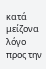κατά μείζονα λόγο προς την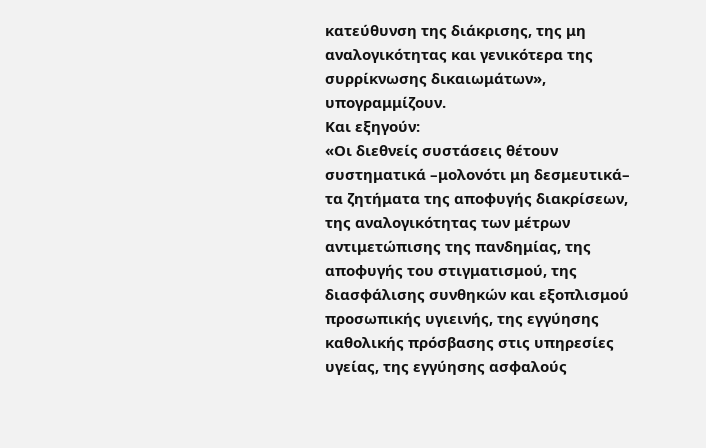κατεύθυνση της διάκρισης, της μη αναλογικότητας και γενικότερα της συρρίκνωσης δικαιωμάτων», υπογραμμίζουν.
Και εξηγούν:
«Οι διεθνείς συστάσεις θέτουν συστηματικά –μολονότι μη δεσμευτικά– τα ζητήματα της αποφυγής διακρίσεων, της αναλογικότητας των μέτρων αντιμετώπισης της πανδημίας, της αποφυγής του στιγματισμού, της διασφάλισης συνθηκών και εξοπλισμού προσωπικής υγιεινής, της εγγύησης καθολικής πρόσβασης στις υπηρεσίες υγείας, της εγγύησης ασφαλούς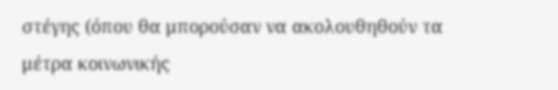στέγης (όπου θα μπορούσαν να ακολουθηθούν τα μέτρα κοινωνικής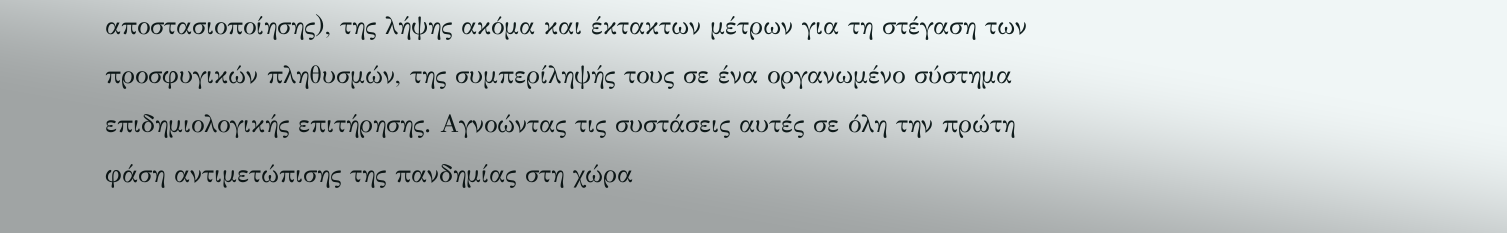αποστασιοποίησης), της λήψης ακόμα και έκτακτων μέτρων για τη στέγαση των προσφυγικών πληθυσμών, της συμπερίληψής τους σε ένα οργανωμένο σύστημα επιδημιολογικής επιτήρησης. Αγνοώντας τις συστάσεις αυτές σε όλη την πρώτη φάση αντιμετώπισης της πανδημίας στη χώρα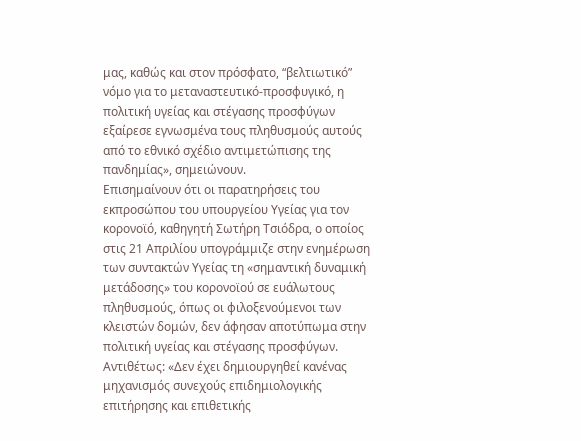μας, καθώς και στον πρόσφατο, “βελτιωτικό” νόμο για το μεταναστευτικό-προσφυγικό, η πολιτική υγείας και στέγασης προσφύγων εξαίρεσε εγνωσμένα τους πληθυσμούς αυτούς από το εθνικό σχέδιο αντιμετώπισης της πανδημίας», σημειώνουν.
Επισημαίνουν ότι οι παρατηρήσεις του εκπροσώπου του υπουργείου Υγείας για τον κορονοϊό, καθηγητή Σωτήρη Τσιόδρα, ο οποίος στις 21 Απριλίου υπογράμμιζε στην ενημέρωση των συντακτών Υγείας τη «σημαντική δυναμική μετάδοσης» του κορονοϊού σε ευάλωτους πληθυσμούς, όπως οι φιλοξενούμενοι των κλειστών δομών, δεν άφησαν αποτύπωμα στην πολιτική υγείας και στέγασης προσφύγων.
Αντιθέτως: «Δεν έχει δημιουργηθεί κανένας μηχανισμός συνεχούς επιδημιολογικής επιτήρησης και επιθετικής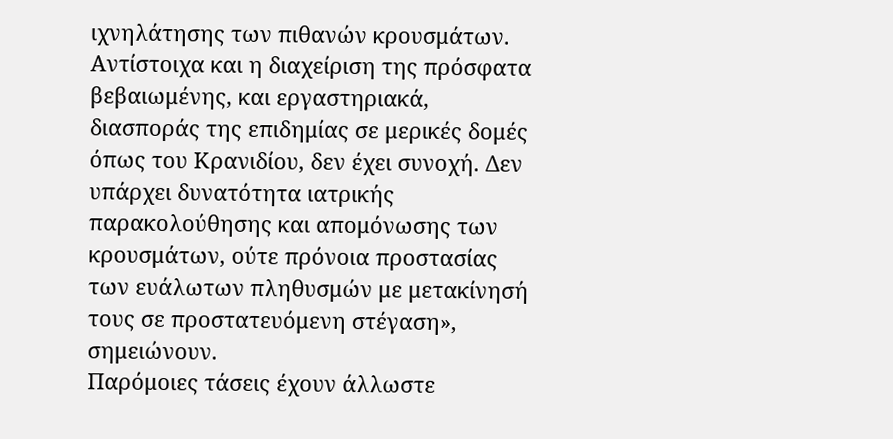ιχνηλάτησης των πιθανών κρουσμάτων. Αντίστοιχα και η διαχείριση της πρόσφατα βεβαιωμένης, και εργαστηριακά, διασποράς της επιδημίας σε μερικές δομές όπως του Κρανιδίου, δεν έχει συνοχή. Δεν υπάρχει δυνατότητα ιατρικής παρακολούθησης και απομόνωσης των κρουσμάτων, ούτε πρόνοια προστασίας των ευάλωτων πληθυσμών με μετακίνησή τους σε προστατευόμενη στέγαση», σημειώνουν.
Παρόμοιες τάσεις έχουν άλλωστε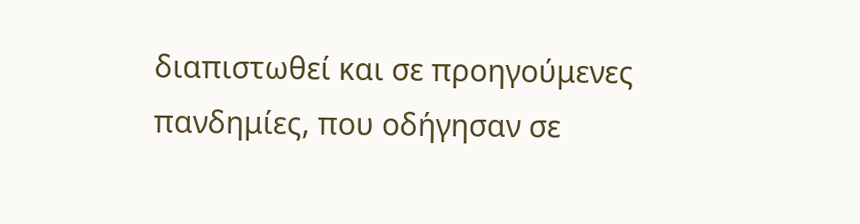διαπιστωθεί και σε προηγούμενες πανδημίες, που οδήγησαν σε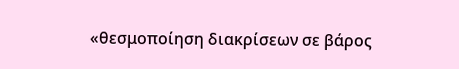«θεσμοποίηση διακρίσεων σε βάρος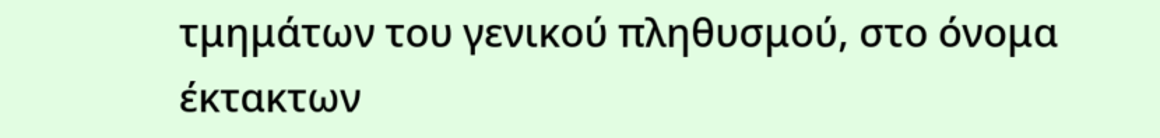τμημάτων του γενικού πληθυσμού, στο όνομα έκτακτων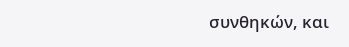συνθηκών, και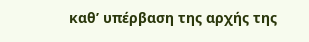καθ’ υπέρβαση της αρχής της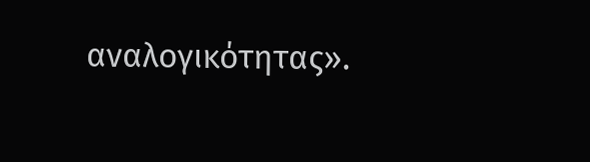αναλογικότητας».